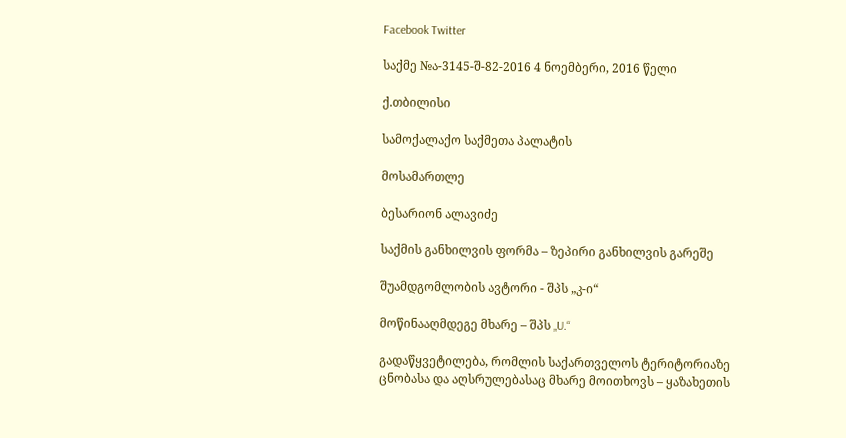Facebook Twitter

საქმე №ა-3145-შ-82-2016 4 ნოემბერი, 2016 წელი

ქ.თბილისი

სამოქალაქო საქმეთა პალატის

მოსამართლე

ბესარიონ ალავიძე

საქმის განხილვის ფორმა – ზეპირი განხილვის გარეშე

შუამდგომლობის ავტორი - შპს „კ-ი“

მოწინააღმდეგე მხარე – შპს „U.“

გადაწყვეტილება, რომლის საქართველოს ტერიტორიაზე ცნობასა და აღსრულებასაც მხარე მოითხოვს – ყაზახეთის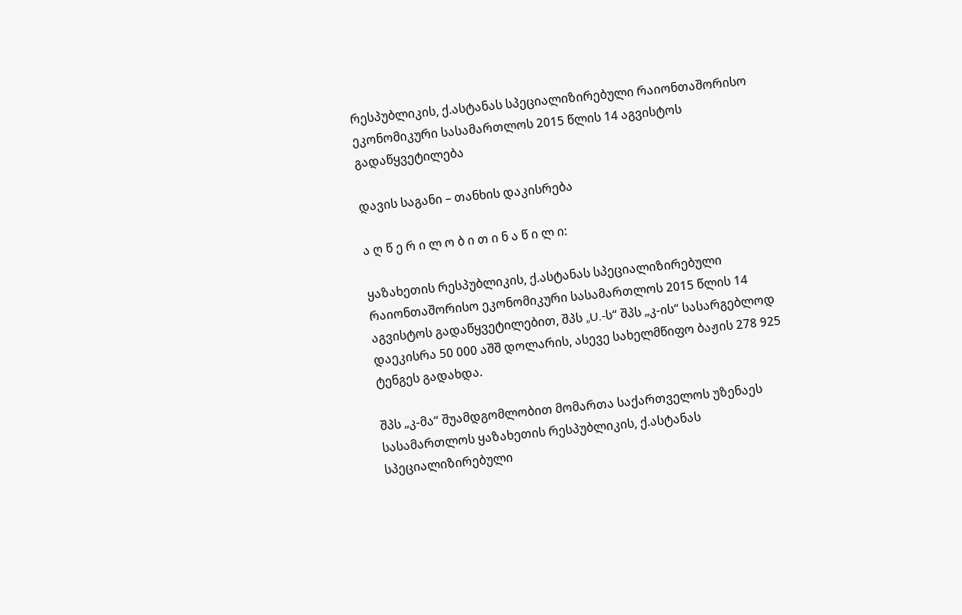რესპუბლიკის, ქ.ასტანას სპეციალიზირებული რაიონთაშორისო ეკონომიკური სასამართლოს 2015 წლის 14 აგვისტოს გადაწყვეტილება

დავის საგანი – თანხის დაკისრება

ა ღ წ ე რ ი ლ ო ბ ი თ ი ნ ა წ ი ლ ი:

ყაზახეთის რესპუბლიკის, ქ.ასტანას სპეციალიზირებული რაიონთაშორისო ეკონომიკური სასამართლოს 2015 წლის 14 აგვისტოს გადაწყვეტილებით, შპს „U.-ს“ შპს „კ-ის“ სასარგებლოდ დაეკისრა 50 000 აშშ დოლარის, ასევე სახელმწიფო ბაჟის 278 925 ტენგეს გადახდა.

შპს „კ-მა“ შუამდგომლობით მომართა საქართველოს უზენაეს სასამართლოს ყაზახეთის რესპუბლიკის, ქ.ასტანას სპეციალიზირებული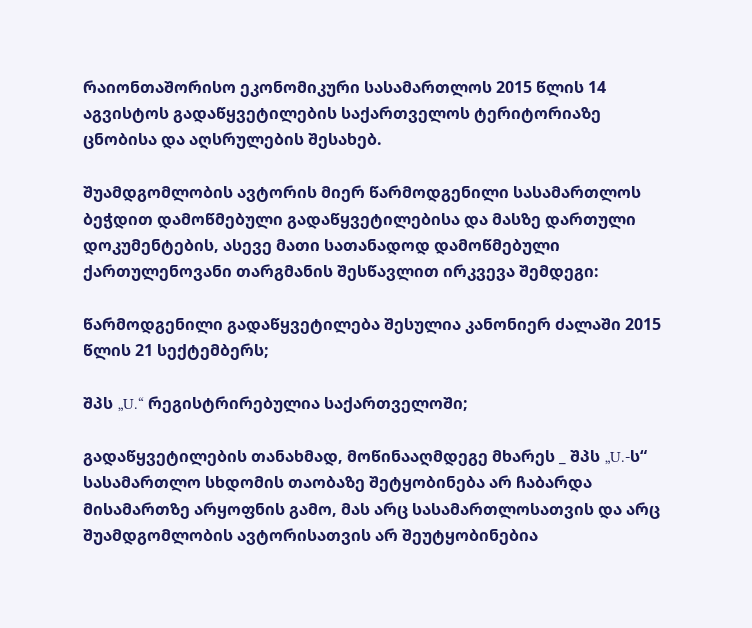რაიონთაშორისო ეკონომიკური სასამართლოს 2015 წლის 14 აგვისტოს გადაწყვეტილების საქართველოს ტერიტორიაზე ცნობისა და აღსრულების შესახებ.

შუამდგომლობის ავტორის მიერ წარმოდგენილი სასამართლოს ბეჭდით დამოწმებული გადაწყვეტილებისა და მასზე დართული დოკუმენტების, ასევე მათი სათანადოდ დამოწმებული ქართულენოვანი თარგმანის შესწავლით ირკვევა შემდეგი:

წარმოდგენილი გადაწყვეტილება შესულია კანონიერ ძალაში 2015 წლის 21 სექტემბერს;

შპს „U.“ რეგისტრირებულია საქართველოში;

გადაწყვეტილების თანახმად, მოწინააღმდეგე მხარეს _ შპს „U.-ს“ სასამართლო სხდომის თაობაზე შეტყობინება არ ჩაბარდა მისამართზე არყოფნის გამო, მას არც სასამართლოსათვის და არც შუამდგომლობის ავტორისათვის არ შეუტყობინებია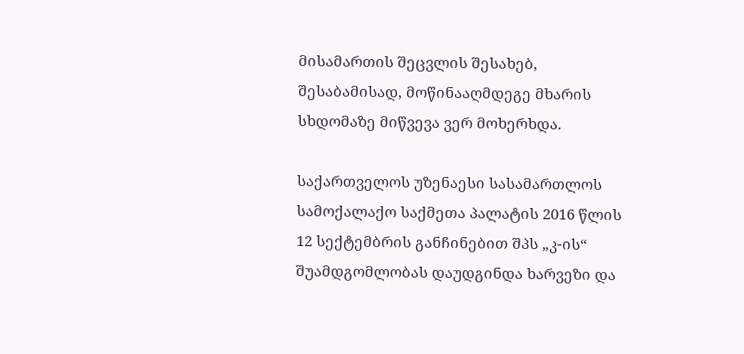მისამართის შეცვლის შესახებ, შესაბამისად, მოწინააღმდეგე მხარის სხდომაზე მიწვევა ვერ მოხერხდა.

საქართველოს უზენაესი სასამართლოს სამოქალაქო საქმეთა პალატის 2016 წლის 12 სექტემბრის განჩინებით შპს „კ-ის“ შუამდგომლობას დაუდგინდა ხარვეზი და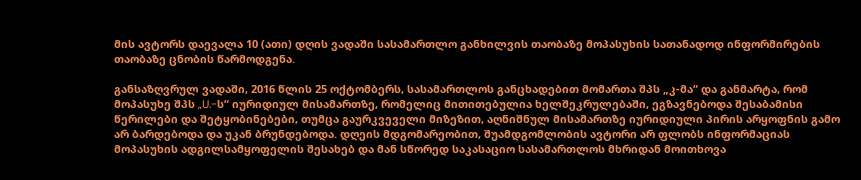მის ავტორს დაევალა 10 (ათი) დღის ვადაში სასამართლო განხილვის თაობაზე მოპასუხის სათანადოდ ინფორმირების თაობაზე ცნობის წარმოდგენა.

განსაზღვრულ ვადაში, 2016 წლის 25 ოქტომბერს, სასამართლოს განცხადებით მომართა შპს „კ-მა“ და განმარტა, რომ მოპასუხე შპს „U.-ს“ იურიდიულ მისამართზე, რომელიც მითითებულია ხელშეკრულებაში, ეგზავნებოდა შესაბამისი წერილები და შეტყობინებები, თუმცა გაურკვეველი მიზეზით, აღნიშნულ მისამართზე იურიდიული პირის არყოფნის გამო არ ბარდებოდა და უკან ბრუნდებოდა. დღეის მდგომარეობით, შუამდგომლობის ავტორი არ ფლობს ინფორმაციას მოპასუხის ადგილსამყოფელის შესახებ და მან სწორედ საკასაციო სასამართლოს მხრიდან მოითხოვა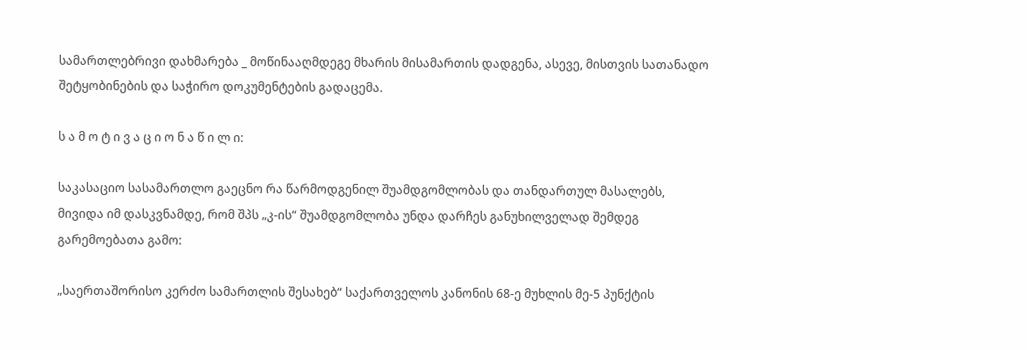სამართლებრივი დახმარება _ მოწინააღმდეგე მხარის მისამართის დადგენა, ასევე, მისთვის სათანადო შეტყობინების და საჭირო დოკუმენტების გადაცემა.

ს ა მ ო ტ ი ვ ა ც ი ო ნ ა წ ი ლ ი:

საკასაციო სასამართლო გაეცნო რა წარმოდგენილ შუამდგომლობას და თანდართულ მასალებს, მივიდა იმ დასკვნამდე, რომ შპს „კ-ის“ შუამდგომლობა უნდა დარჩეს განუხილველად შემდეგ გარემოებათა გამო:

„საერთაშორისო კერძო სამართლის შესახებ“ საქართველოს კანონის 68-ე მუხლის მე-5 პუნქტის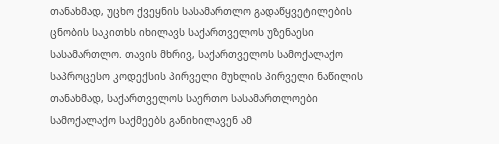თანახმად, უცხო ქვეყნის სასამართლო გადაწყვეტილების ცნობის საკითხს იხილავს საქართველოს უზენაესი სასამართლო. თავის მხრივ, საქართველოს სამოქალაქო საპროცესო კოდექსის პირველი მუხლის პირველი ნაწილის თანახმად, საქართველოს საერთო სასამართლოები სამოქალაქო საქმეებს განიხილავენ ამ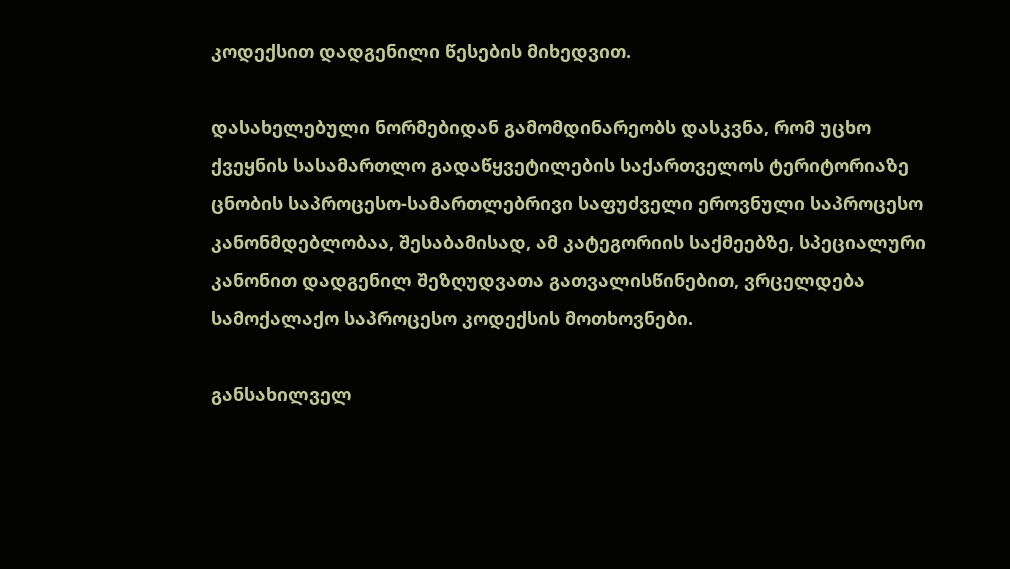კოდექსით დადგენილი წესების მიხედვით.

დასახელებული ნორმებიდან გამომდინარეობს დასკვნა, რომ უცხო ქვეყნის სასამართლო გადაწყვეტილების საქართველოს ტერიტორიაზე ცნობის საპროცესო-სამართლებრივი საფუძველი ეროვნული საპროცესო კანონმდებლობაა, შესაბამისად, ამ კატეგორიის საქმეებზე, სპეციალური კანონით დადგენილ შეზღუდვათა გათვალისწინებით, ვრცელდება სამოქალაქო საპროცესო კოდექსის მოთხოვნები.

განსახილველ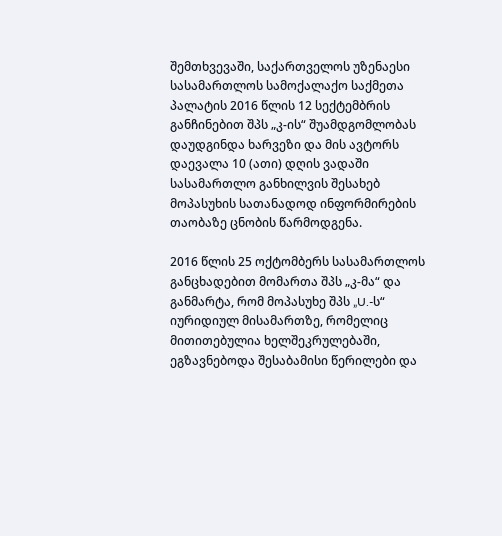შემთხვევაში, საქართველოს უზენაესი სასამართლოს სამოქალაქო საქმეთა პალატის 2016 წლის 12 სექტემბრის განჩინებით შპს „კ-ის“ შუამდგომლობას დაუდგინდა ხარვეზი და მის ავტორს დაევალა 10 (ათი) დღის ვადაში სასამართლო განხილვის შესახებ მოპასუხის სათანადოდ ინფორმირების თაობაზე ცნობის წარმოდგენა.

2016 წლის 25 ოქტომბერს სასამართლოს განცხადებით მომართა შპს „კ-მა“ და განმარტა, რომ მოპასუხე შპს „U.-ს“ იურიდიულ მისამართზე, რომელიც მითითებულია ხელშეკრულებაში, ეგზავნებოდა შესაბამისი წერილები და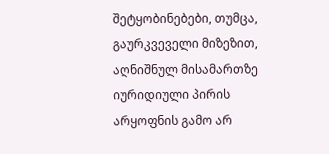შეტყობინებები, თუმცა, გაურკვეველი მიზეზით, აღნიშნულ მისამართზე იურიდიული პირის არყოფნის გამო არ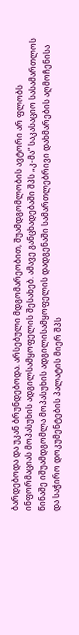ბარდებოდა და უკან ბრუნდებოდა. არსებული მდგომარეობით, შუამდგომლობის ავტორი არ ფლობს ინფორმაციას მოპასუხის ადგილსამყოფელის შესახებ. ამავე განცხადებაში შპს „კ-მა“ საკასაციო სასამართლოს წინაშე იშუამდგომლა მოპასუხის ადგილისამყოფელის დადგენაში სამართლებრივი დახმარების აღმოჩენისა და საჭირო დოკუმენტების პალატის მიერ შპს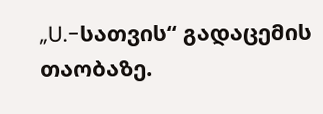„U.-სათვის“ გადაცემის თაობაზე.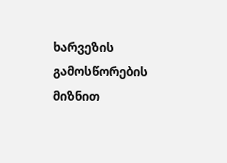ხარვეზის გამოსწორების მიზნით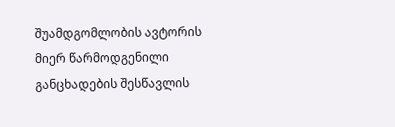შუამდგომლობის ავტორის მიერ წარმოდგენილი განცხადების შესწავლის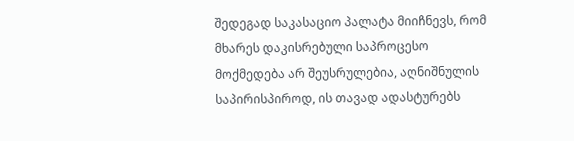შედეგად საკასაციო პალატა მიიჩნევს, რომ მხარეს დაკისრებული საპროცესო მოქმედება არ შეუსრულებია, აღნიშნულის საპირისპიროდ, ის თავად ადასტურებს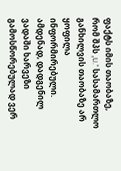ფაქტს იმის თაობაზე, რომ შპს „U.“ სასამართლო განხილვის თაობაზე არ ყოფილა ინფორმირებული. ამდენად, დადგენილ ვადაში ხარვეზი გამოსწორებულად ვერ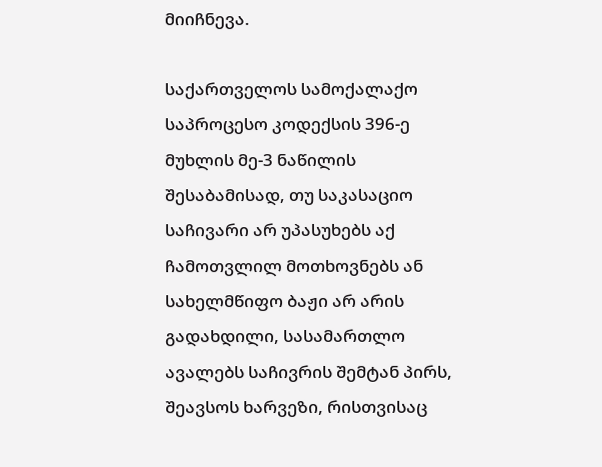მიიჩნევა.

საქართველოს სამოქალაქო საპროცესო კოდექსის 396-ე მუხლის მე-3 ნაწილის შესაბამისად, თუ საკასაციო საჩივარი არ უპასუხებს აქ ჩამოთვლილ მოთხოვნებს ან სახელმწიფო ბაჟი არ არის გადახდილი, სასამართლო ავალებს საჩივრის შემტან პირს, შეავსოს ხარვეზი, რისთვისაც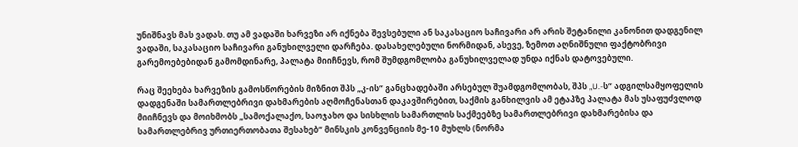უნიშნავს მას ვადას. თუ ამ ვადაში ხარვეზი არ იქნება შევსებული ან საკასაციო საჩივარი არ არის შეტანილი კანონით დადგენილ ვადაში, საკასაციო საჩივარი განუხილველი დარჩება. დასახელებული ნორმიდან, ასევე, ზემოთ აღნიშნული ფაქტობრივი გარემოებებიდან გამომდინარე, პალატა მიიჩნევს, რომ შუმდგომლობა განუხილველად უნდა იქნას დატოვებული.

რაც შეეხება ხარვეზის გამოსწორების მიზნით შპს „კ-ის“ განცხადებაში არსებულ შუამდგომლობას, შპს „U.-ს“ ადგილსამყოფელის დადგენაში სამართლებრივი დახმარების აღმოჩენასთან დაკავშირებით, საქმის განხილვის ამ ეტაპზე პალატა მას უსაფუძვლოდ მიიჩნევს და მოიხმობს „სამოქალაქო, საოჯახო და სისხლის სამართლის საქმეებზე სამართლებრივი დახმარებისა და სამართლებრივ ურთიერთობათა შესახებ“ მინსკის კონვენციის მე-10 მუხლს (ნორმა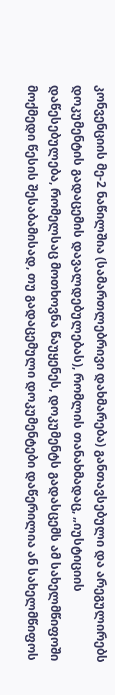კონვენციის მე-2 ნაწილშია (სამართლებრივი დახმარება) განთავსებული და არეგულირებს დოკუმენტის გადაცემის დავალდებულებას), რომლის თანახმადაც, „იუსტიციის დაწესებულება, რომელსაც მოთხოვნა წაუყენეს, დოკუმენტს გადასცემს ამ სახელმწიფოში მოქმედი წესის შესაბამისად, თუ გადაცემული დოკუმენტები დაწერილია ან სახელმწიფოს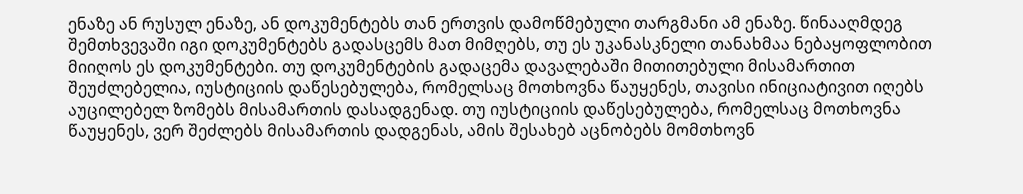ენაზე ან რუსულ ენაზე, ან დოკუმენტებს თან ერთვის დამოწმებული თარგმანი ამ ენაზე. წინააღმდეგ შემთხვევაში იგი დოკუმენტებს გადასცემს მათ მიმღებს, თუ ეს უკანასკნელი თანახმაა ნებაყოფლობით მიიღოს ეს დოკუმენტები. თუ დოკუმენტების გადაცემა დავალებაში მითითებული მისამართით შეუძლებელია, იუსტიციის დაწესებულება, რომელსაც მოთხოვნა წაუყენეს, თავისი ინიციატივით იღებს აუცილებელ ზომებს მისამართის დასადგენად. თუ იუსტიციის დაწესებულება, რომელსაც მოთხოვნა წაუყენეს, ვერ შეძლებს მისამართის დადგენას, ამის შესახებ აცნობებს მომთხოვნ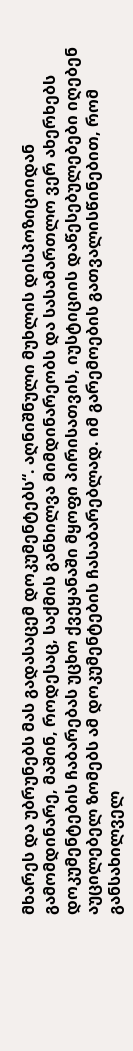მხარეს და უბრუნებს მას გადასაცემ დოკუმენტებს“. აღნიშნული მუხლის დისპოზიციიდან გამომდინარე, მაშინ, როდესაც, საქმის განხილვა მიმდინარეობს და სასამართლო ვერ ახერხებს დოკუმენტების ჩაბარებას უცხო ქვეყანაში მყოფი პირისათვის, იუსტიციის დაწესებულებები იღებენ აუცილებელ ზომებს ამ დოკუმენტების ჩასაბარებლად. იმ გარემოების გათვალისწინებით, რომ განსახილველ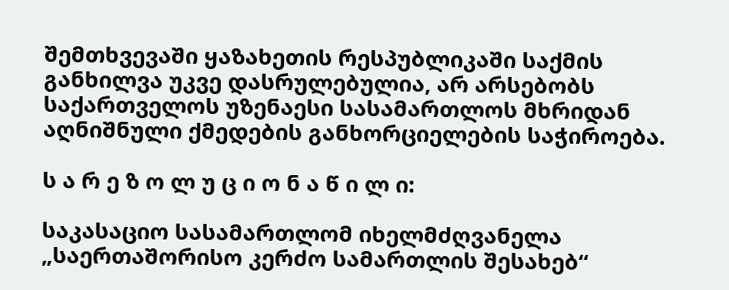შემთხვევაში ყაზახეთის რესპუბლიკაში საქმის განხილვა უკვე დასრულებულია, არ არსებობს საქართველოს უზენაესი სასამართლოს მხრიდან აღნიშნული ქმედების განხორციელების საჭიროება.

ს ა რ ე ზ ო ლ უ ც ი ო ნ ა წ ი ლ ი:

საკასაციო სასამართლომ იხელმძღვანელა „საერთაშორისო კერძო სამართლის შესახებ“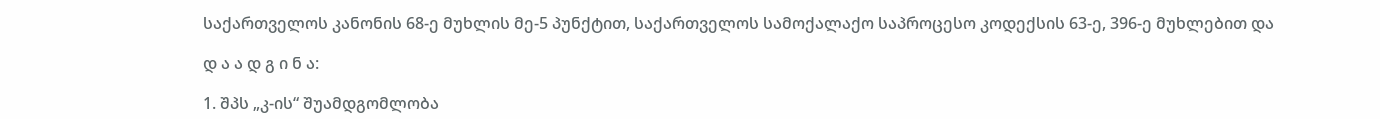საქართველოს კანონის 68-ე მუხლის მე-5 პუნქტით, საქართველოს სამოქალაქო საპროცესო კოდექსის 63-ე, 396-ე მუხლებით და

დ ა ა დ გ ი ნ ა:

1. შპს „კ-ის“ შუამდგომლობა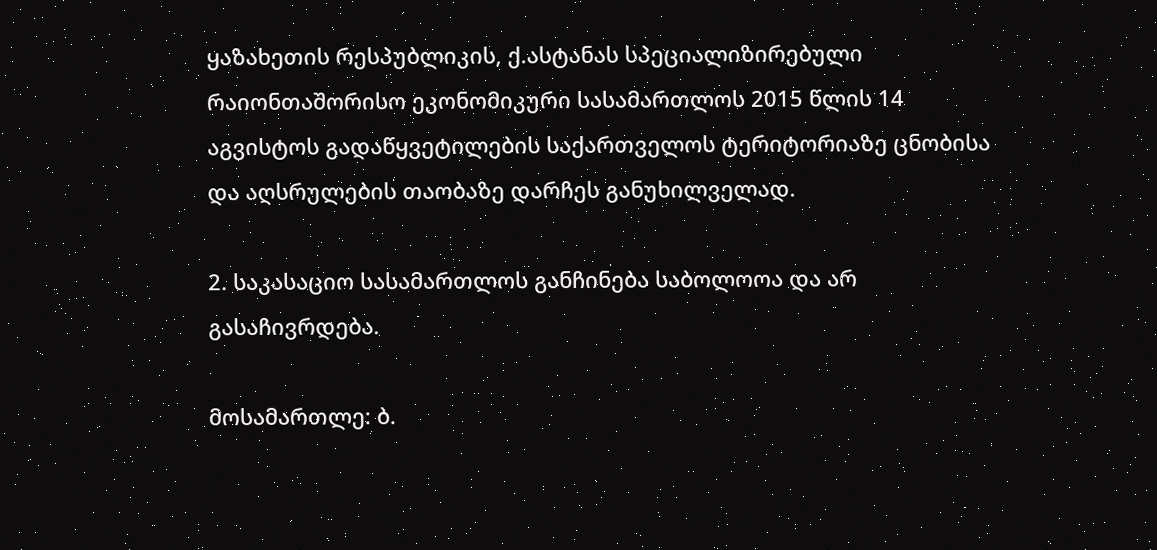ყაზახეთის რესპუბლიკის, ქ.ასტანას სპეციალიზირებული რაიონთაშორისო ეკონომიკური სასამართლოს 2015 წლის 14 აგვისტოს გადაწყვეტილების საქართველოს ტერიტორიაზე ცნობისა და აღსრულების თაობაზე დარჩეს განუხილველად.

2. საკასაციო სასამართლოს განჩინება საბოლოოა და არ გასაჩივრდება.

მოსამართლე: ბ.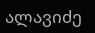ალავიძე